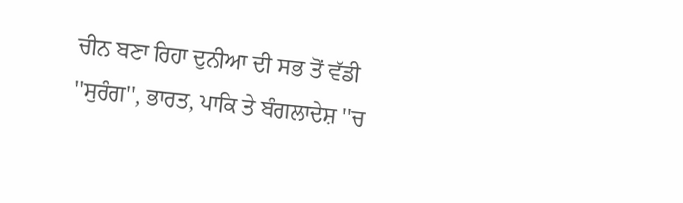ਚੀਨ ਬਣਾ ਰਿਹਾ ਦੁਨੀਆ ਦੀ ਸਭ ਤੋਂ ਵੱਡੀ ''ਸੁਰੰਗ'', ਭਾਰਤ, ਪਾਕਿ ਤੇ ਬੰਗਲਾਦੇਸ਼ ''ਚ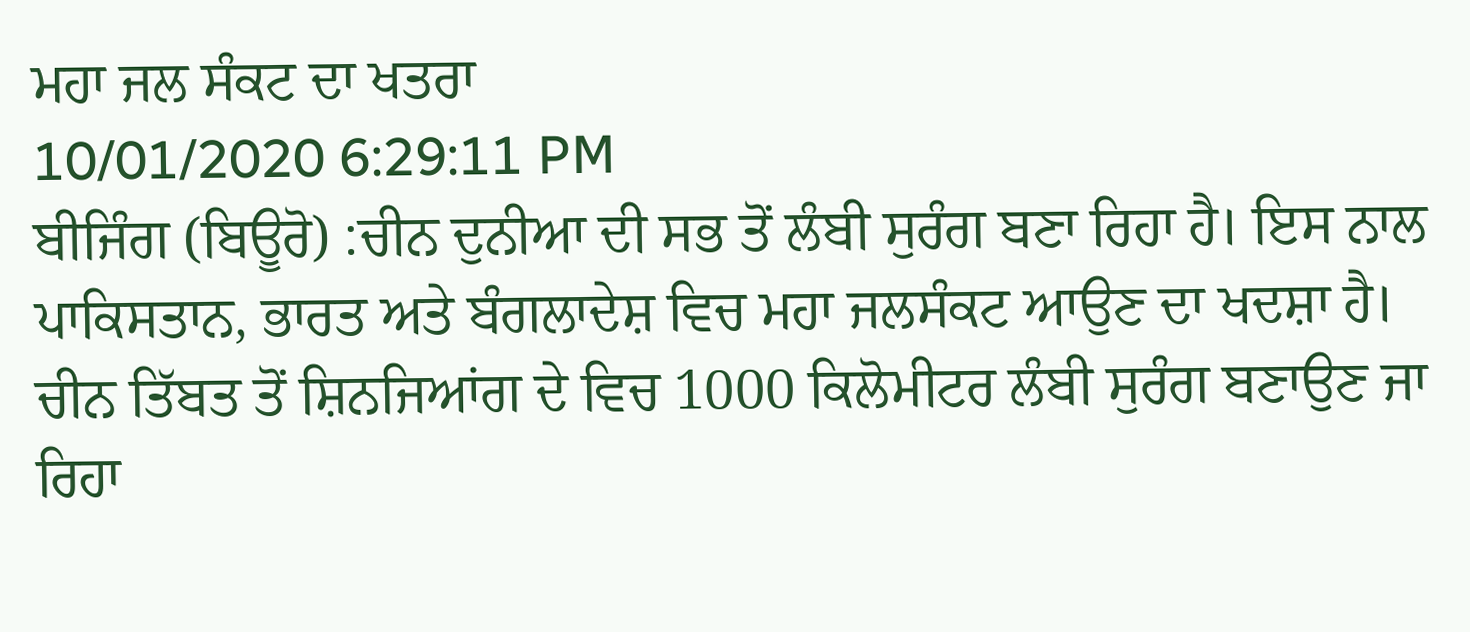ਮਹਾ ਜਲ ਸੰਕਟ ਦਾ ਖਤਰਾ
10/01/2020 6:29:11 PM
ਬੀਜਿੰਗ (ਬਿਊਰੋ) :ਚੀਨ ਦੁਨੀਆ ਦੀ ਸਭ ਤੋਂ ਲੰਬੀ ਸੁਰੰਗ ਬਣਾ ਰਿਹਾ ਹੈ। ਇਸ ਨਾਲ ਪਾਕਿਸਤਾਨ, ਭਾਰਤ ਅਤੇ ਬੰਗਲਾਦੇਸ਼ ਵਿਚ ਮਹਾ ਜਲਸੰਕਟ ਆਉਣ ਦਾ ਖਦਸ਼ਾ ਹੈ। ਚੀਨ ਤਿੱਬਤ ਤੋਂ ਸ਼ਿਨਜਿਆਂਗ ਦੇ ਵਿਚ 1000 ਕਿਲੋਮੀਟਰ ਲੰਬੀ ਸੁਰੰਗ ਬਣਾਉਣ ਜਾ ਰਿਹਾ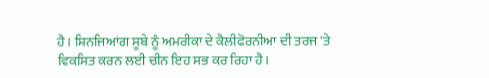ਹੈ। ਸ਼ਿਨਜਿਆਂਗ ਸੂਬੇ ਨੂੰ ਅਮਰੀਕਾ ਦੇ ਕੈਲੀਫੋਰਨੀਆ ਦੀ ਤਰਜ 'ਤੇ ਵਿਕਸਿਤ ਕਰਨ ਲਈ ਚੀਨ ਇਹ ਸਭ ਕਰ ਰਿਹਾ ਹੈ।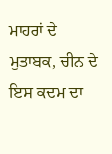ਮਾਹਰਾਂ ਦੇ ਮੁਤਾਬਕ, ਚੀਨ ਦੇ ਇਸ ਕਦਮ ਦਾ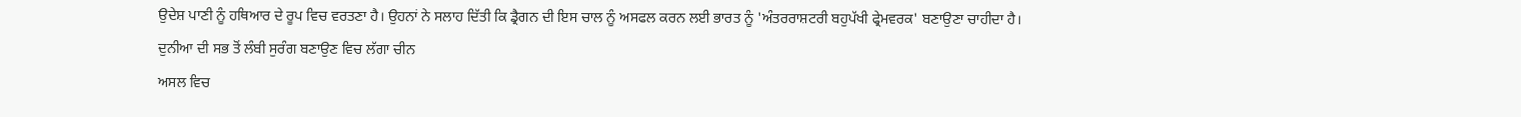ਉਦੇਸ਼ ਪਾਣੀ ਨੂੰ ਹਥਿਆਰ ਦੇ ਰੂਪ ਵਿਚ ਵਰਤਣਾ ਹੈ। ਉਹਨਾਂ ਨੇ ਸਲਾਹ ਦਿੱਤੀ ਕਿ ਡ੍ਰੈਗਨ ਦੀ ਇਸ ਚਾਲ ਨੂੰ ਅਸਫਲ ਕਰਨ ਲਈ ਭਾਰਤ ਨੂੰ 'ਅੰਤਰਰਾਸ਼ਟਰੀ ਬਹੁਪੱਖੀ ਫ੍ਰੇਮਵਰਕ' ਬਣਾਉਣਾ ਚਾਹੀਦਾ ਹੈ।
ਦੁਨੀਆ ਦੀ ਸਭ ਤੋਂ ਲੰਬੀ ਸੁਰੰਗ ਬਣਾਉਣ ਵਿਚ ਲੱਗਾ ਚੀਨ
ਅਸਲ ਵਿਚ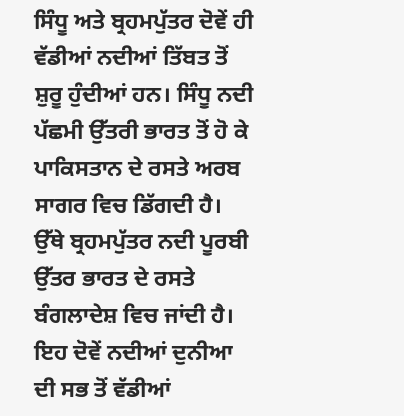ਸਿੰਧੂ ਅਤੇ ਬ੍ਰਹਮਪੁੱਤਰ ਦੋਵੇਂ ਹੀ ਵੱਡੀਆਂ ਨਦੀਆਂ ਤਿੱਬਤ ਤੋਂ ਸ਼ੁਰੂ ਹੁੰਦੀਆਂ ਹਨ। ਸਿੰਧੂ ਨਦੀ ਪੱਛਮੀ ਉੱਤਰੀ ਭਾਰਤ ਤੋਂ ਹੋ ਕੇ ਪਾਕਿਸਤਾਨ ਦੇ ਰਸਤੇ ਅਰਬ ਸਾਗਰ ਵਿਚ ਡਿੱਗਦੀ ਹੈ। ਉੱਥੇ ਬ੍ਰਹਮਪੁੱਤਰ ਨਦੀ ਪੂਰਬੀ ਉੱਤਰ ਭਾਰਤ ਦੇ ਰਸਤੇ ਬੰਗਲਾਦੇਸ਼ ਵਿਚ ਜਾਂਦੀ ਹੈ। ਇਹ ਦੋਵੇਂ ਨਦੀਆਂ ਦੁਨੀਆ ਦੀ ਸਭ ਤੋਂ ਵੱਡੀਆਂ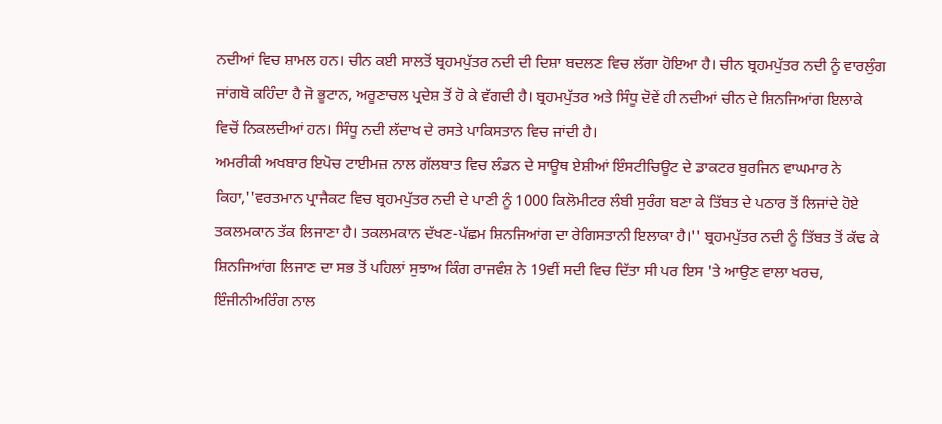ਨਦੀਆਂ ਵਿਚ ਸ਼ਾਮਲ ਹਨ। ਚੀਨ ਕਈ ਸਾਲਤੋਂ ਬ੍ਰਹਮਪੁੱਤਰ ਨਦੀ ਦੀ ਦਿਸ਼ਾ ਬਦਲਣ ਵਿਚ ਲੱਗਾ ਹੋਇਆ ਹੈ। ਚੀਨ ਬ੍ਰਹਮਪੁੱਤਰ ਨਦੀ ਨੂੰ ਵਾਰਲੁੰਗ ਜਾਂਗਬੋ ਕਹਿੰਦਾ ਹੈ ਜੋ ਭੂਟਾਨ, ਅਰੂਣਾਚਲ ਪ੍ਰਦੇਸ਼ ਤੋਂ ਹੋ ਕੇ ਵੱਗਦੀ ਹੈ। ਬ੍ਰਹਮਪੁੱਤਰ ਅਤੇ ਸਿੰਧੂ ਦੋਵੇਂ ਹੀ ਨਦੀਆਂ ਚੀਨ ਦੇ ਸ਼ਿਨਜਿਆਂਗ ਇਲਾਕੇ ਵਿਚੋਂ ਨਿਕਲਦੀਆਂ ਹਨ। ਸਿੰਧੂ ਨਦੀ ਲੱਦਾਖ ਦੇ ਰਸਤੇ ਪਾਕਿਸਤਾਨ ਵਿਚ ਜਾਂਦੀ ਹੈ।
ਅਮਰੀਕੀ ਅਖਬਾਰ ਇਪੋਚ ਟਾਈਮਜ਼ ਨਾਲ ਗੱਲਬਾਤ ਵਿਚ ਲੰਡਨ ਦੇ ਸਾਊਥ ਏਸ਼ੀਆਂ ਇੰਸਟੀਚਿਊਟ ਦੇ ਡਾਕਟਰ ਬੁਰਜਿਨ ਵਾਘਮਾਰ ਨੇ ਕਿਹਾ,''ਵਰਤਮਾਨ ਪ੍ਰਾਜੈਕਟ ਵਿਚ ਬ੍ਰਹਮਪੁੱਤਰ ਨਦੀ ਦੇ ਪਾਣੀ ਨੂੰ 1000 ਕਿਲੋਮੀਟਰ ਲੰਬੀ ਸੁਰੰਗ ਬਣਾ ਕੇ ਤਿੱਬਤ ਦੇ ਪਠਾਰ ਤੋਂ ਲਿਜਾਂਦੇ ਹੋਏ ਤਕਲਮਕਾਨ ਤੱਕ ਲਿਜਾਣਾ ਹੈ। ਤਕਲਮਕਾਨ ਦੱਖਣ-ਪੱਛਮ ਸ਼ਿਨਜਿਆਂਗ ਦਾ ਰੇਗਿਸਤਾਨੀ ਇਲਾਕਾ ਹੈ।'' ਬ੍ਰਹਮਪੁੱਤਰ ਨਦੀ ਨੂੰ ਤਿੱਬਤ ਤੋਂ ਕੱਢ ਕੇ ਸ਼ਿਨਜਿਆਂਗ ਲਿਜਾਣ ਦਾ ਸਭ ਤੋਂ ਪਹਿਲਾਂ ਸੁਝਾਅ ਕਿੰਗ ਰਾਜਵੰਸ਼ ਨੇ 19ਵੀਂ ਸਦੀ ਵਿਚ ਦਿੱਤਾ ਸੀ ਪਰ ਇਸ 'ਤੇ ਆਉਣ ਵਾਲਾ ਖਰਚ, ਇੰਜੀਨੀਅਰਿੰਗ ਨਾਲ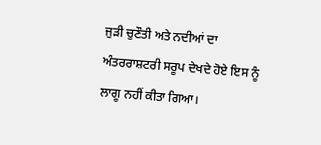ਜੁੜੀ ਚੁਣੌਤੀ ਅਤੇ ਨਦੀਆਂ ਦਾ ਅੰਤਰਰਾਸ਼ਟਰੀ ਸਰੂਪ ਦੇਖਦੇ ਹੋਏ ਇਸ ਨੂੰ ਲਾਗੂ ਨਹੀਂ ਕੀਤਾ ਗਿਆ।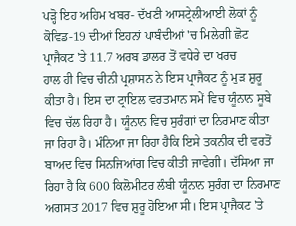ਪੜ੍ਹੋ ਇਹ ਅਹਿਮ ਖਬਰ- ਦੱਖਣੀ ਆਸਟ੍ਰੇਲੀਆਈ ਲੋਕਾਂ ਨੂੰ ਕੋਵਿਡ-19 ਦੀਆਂ ਇਹਨਾਂ ਪਾਬੰਦੀਆਂ 'ਚ ਮਿਲੇਗੀ ਛੋਟ
ਪ੍ਰਾਜੈਕਟ 'ਤੇ 11.7 ਅਰਬ ਡਾਲਰ ਤੋਂ ਵਧੇਰੇ ਦਾ ਖਰਚ
ਹਾਲ ਹੀ ਵਿਚ ਚੀਨੀ ਪ੍ਰਸ਼ਾਸਨ ਨੇ ਇਸ ਪ੍ਰਾਜੈਕਟ ਨੂੰ ਮੁੜ ਸ਼ੁਰੂ ਕੀਤਾ ਹੈ। ਇਸ ਦਾ ਟ੍ਰਾਇਲ ਵਰਤਮਾਨ ਸਮੇਂ ਵਿਚ ਯੂੰਨਾਨ ਸੂਬੇ ਵਿਚ ਚੱਲ ਰਿਹਾ ਹੈ। ਯੂੰਨਾਨ ਵਿਚ ਸੁਰੰਗਾਂ ਦਾ ਨਿਰਮਾਣ ਕੀਤਾ ਜਾ ਰਿਹਾ ਹੈ। ਮੰਨਿਆ ਜਾ ਰਿਹਾ ਹੈਕਿ ਇਸੇ ਤਕਨੀਕ ਦੀ ਵਰਤੋਂ ਬਾਅਦ ਵਿਚ ਸਿਨਜਿਆਂਗ ਵਿਚ ਕੀਤੀ ਜਾਵੇਗੀ। ਦੱਸਿਆ ਜਾ ਰਿਹਾ ਹੈ ਕਿ 600 ਕਿਲੋਮੀਟਰ ਲੰਬੀ ਯੂੰਨਾਨ ਸੁਰੰਗ ਦਾ ਨਿਰਮਾਣ ਅਗਸਤ 2017 ਵਿਚ ਸ਼ੁਰੂ ਹੋਇਆ ਸੀ। ਇਸ ਪ੍ਰਾਜੈਕਟ 'ਤੇ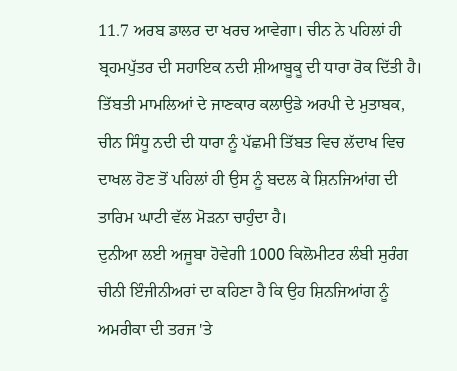11.7 ਅਰਬ ਡਾਲਰ ਦਾ ਖਰਚ ਆਵੇਗਾ। ਚੀਨ ਨੇ ਪਹਿਲਾਂ ਹੀ ਬ੍ਰਹਮਪੁੱਤਰ ਦੀ ਸਹਾਇਕ ਨਦੀ ਸ਼ੀਆਬੂਕੂ ਦੀ ਧਾਰਾ ਰੋਕ ਦਿੱਤੀ ਹੈ। ਤਿੱਬਤੀ ਮਾਮਲਿਆਂ ਦੇ ਜਾਣਕਾਰ ਕਲਾਉਡੇ ਅਰਪੀ ਦੇ ਮੁਤਾਬਕ, ਚੀਨ ਸਿੰਧੂ ਨਦੀ ਦੀ ਧਾਰਾ ਨੂੰ ਪੱਛਮੀ ਤਿੱਬਤ ਵਿਚ ਲੱਦਾਖ ਵਿਚ ਦਾਖਲ ਹੋਣ ਤੋਂ ਪਹਿਲਾਂ ਹੀ ਉਸ ਨੂੰ ਬਦਲ ਕੇ ਸ਼ਿਨਜਿਆਂਗ ਦੀ ਤਾਰਿਮ ਘਾਟੀ ਵੱਲ ਮੋੜਨਾ ਚਾਹੁੰਦਾ ਹੈ।
ਦੁਨੀਆ ਲਈ ਅਜੂਬਾ ਹੋਵੇਗੀ 1000 ਕਿਲੋਮੀਟਰ ਲੰਬੀ ਸੁਰੰਗ
ਚੀਨੀ ਇੰਜੀਨੀਅਰਾਂ ਦਾ ਕਹਿਣਾ ਹੈ ਕਿ ਉਹ ਸ਼ਿਨਜਿਆਂਗ ਨੂੰ ਅਮਰੀਕਾ ਦੀ ਤਰਜ 'ਤੇ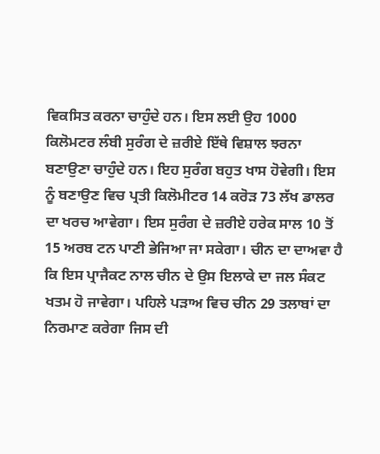ਵਿਕਸਿਤ ਕਰਨਾ ਚਾਹੁੰਦੇ ਹਨ। ਇਸ ਲਈ ਉਹ 1000 ਕਿਲੋਮਟਰ ਲੰਬੀ ਸੁਰੰਗ ਦੇ ਜ਼ਰੀਏ ਇੱਥੇ ਵਿਸ਼ਾਲ ਝਰਨਾ ਬਣਾਉਣਾ ਚਾਹੁੰਦੇ ਹਨ। ਇਹ ਸੁਰੰਗ ਬਹੁਤ ਖਾਸ ਹੋਵੇਗੀ। ਇਸ ਨੂੰ ਬਣਾਉਣ ਵਿਚ ਪ੍ਰਤੀ ਕਿਲੋਮੀਟਰ 14 ਕਰੋੜ 73 ਲੱਖ ਡਾਲਰ ਦਾ ਖਰਚ ਆਵੇਗਾ। ਇਸ ਸੁਰੰਗ ਦੇ ਜ਼ਰੀਏ ਹਰੇਕ ਸਾਲ 10 ਤੋਂ 15 ਅਰਬ ਟਨ ਪਾਣੀ ਭੇਜਿਆ ਜਾ ਸਕੇਗਾ। ਚੀਨ ਦਾ ਦਾਅਵਾ ਹੈ ਕਿ ਇਸ ਪ੍ਰਾਜੈਕਟ ਨਾਲ ਚੀਨ ਦੇ ਉਸ ਇਲਾਕੇ ਦਾ ਜਲ ਸੰਕਟ ਖਤਮ ਹੋ ਜਾਵੇਗਾ। ਪਹਿਲੇ ਪੜਾਅ ਵਿਚ ਚੀਨ 29 ਤਲਾਬਾਂ ਦਾ ਨਿਰਮਾਣ ਕਰੇਗਾ ਜਿਸ ਦੀ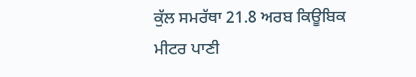ਕੁੱਲ ਸਮਰੱਥਾ 21.8 ਅਰਬ ਕਿਊਬਿਕ ਮੀਟਰ ਪਾਣੀ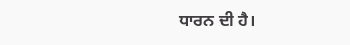ਧਾਰਨ ਦੀ ਹੈ।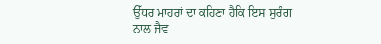ਉੱਧਰ ਮਾਹਰਾਂ ਦਾ ਕਹਿਣਾ ਹੈਕਿ ਇਸ ਸੁਰੰਗ ਨਾਲ ਜੈਵ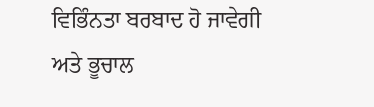ਵਿਭਿੰਨਤਾ ਬਰਬਾਦ ਹੋ ਜਾਵੇਗੀ ਅਤੇ ਭੂਚਾਲ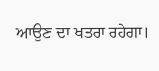ਆਉਣ ਦਾ ਖਤਰਾ ਰਹੇਗਾ।